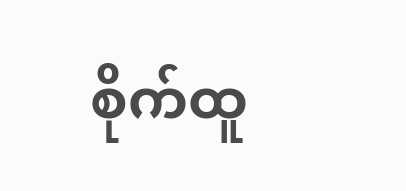စိုက်ထူ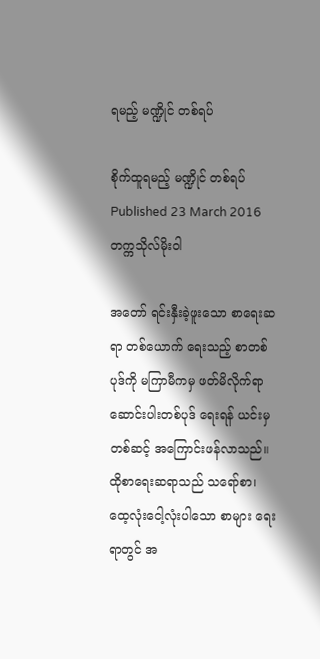ရမည့် မဏ္ဍိုင် တစ်ရပ်

စိုက်ထူရမည့် မဏ္ဍိုင် တစ်ရပ်
Published 23 March 2016
တက္ကသိုလ်မိုးဝါ

အတော် ရင်းနှီးခဲ့ဖူးသော စာရေးဆရာ တစ်ယောက် ရေးသည့် စာတစ်ပုဒ်ကို မကြာမီကမှ ဖတ်မိလိုက်ရာ ဆောင်းပါးတစ်ပုဒ် ရေးရန် ယင်းမှတစ်ဆင့် အကြောင်းဖန်လာသည်။ ထိုစာရေးဆရာသည် သရော်စာ၊ ထေ့လုံးငေါ့လုံးပါသော စာများ ရေးရာတွင် အ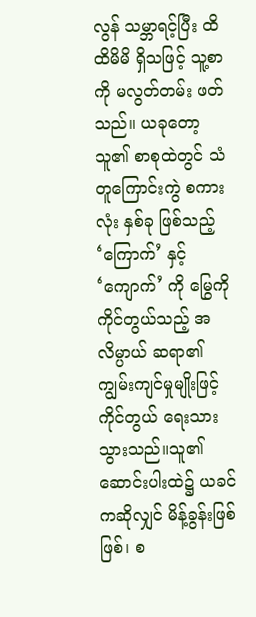လွန် သမ္ဘာရင့်ပြီး ထိထိမိမိ ရှိသဖြင့် သူ့စာကို မလွတ်တမ်း ဖတ်သည်။ ယခုတော့ သူ၏ စာစုထဲတွင် သံတူကြောင်းကွဲ စကားလုံး နှစ်ခု ဖြစ်သည့် ‘ကြောက်’ နှင့် ‘ကျောက်’ ကို မြွေကို ကိုင်တွယ်သည့် အလိမ္ပာယ် ဆရာ၏ ကျွမ်းကျင်မှုမျိုးဖြင့် ကိုင်တွယ် ရေးသားသွားသည်။သူ၏ ဆောင်းပါးထဲ၌ ယခင်ကဆိုလျှင် မိန့်ခွန်းဖြစ်ဖြစ်၊ စ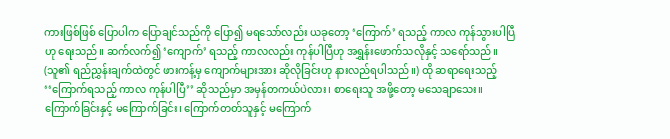ကားဖြစ်ဖြစ် ပြောပါက ပြောချင်သည်ကို ပြော၍ မရသော်လည်း ယခုတော့ ‘ကြောက်’ ရသည့် ကာလ ကုန်သွားပါပြီဟု ရေးသည်။ ဆက်လက်၍ ‘ကျောက်’ ရသည့် ကာလလည်း ကုန်ပါပြီဟု အရွှန်းဖောက်သလိုနှင့် သရော်သည်။ (သူ၏ ရည်ညွှန်းချက်ထဲတွင် ဖားကန့်မှ ကျောက်များအား ဆိုလိုခြင်းဟု နားလည်ရပါသည်။) ထို ဆရာရေးသည့် ‘‘ကြောက်ရသည့် ကာလ ကုန်ပါပြီ’’ ဆိုသည်မှာ အမှန်တကယ်ပဲလား၊ စာရေးသူ အဖို့တော့ မသေချာသေး။ ကြောက်ခြင်းနှင့် မကြောက်ခြင်း၊ ကြောက်တတ်သူနှင့် မကြောက်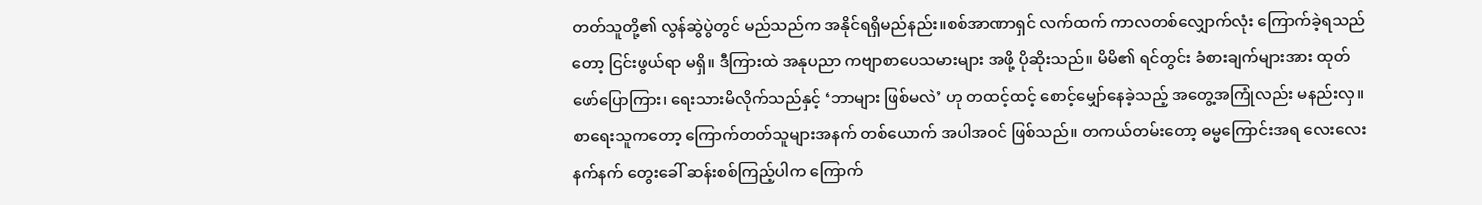တတ်သူတို့၏ လွန်ဆွဲပွဲတွင် မည်သည်က အနိုင်ရရှိမည်နည်း။စစ်အာဏာရှင် လက်ထက် ကာလတစ်လျှောက်လုံး ကြောက်ခဲ့ရသည်တော့ ငြင်းဖွယ်ရာ မရှိ။ ဒီကြားထဲ အနုပညာ ကဗျာစာပေသမားများ အဖို့ ပိုဆိုးသည်။ မိမိ၏ ရင်တွင်း ခံစားချက်များအား ထုတ်ဖော်ပြောကြား၊ ရေးသားမိလိုက်သည်နှင့် ‘ဘာများ ဖြစ်မလဲ’ ဟု တထင့်ထင့် စောင့်မျှော်နေခဲ့သည့် အတွေ့အကြုံလည်း မနည်းလှ။ စာရေးသူကတော့ ကြောက်တတ်သူများအနက် တစ်ယောက် အပါအဝင် ဖြစ်သည်။ တကယ်တမ်းတော့ ဓမ္မကြောင်းအရ လေးလေးနက်နက် တွေးခေါ် ဆန်းစစ်ကြည့်ပါက ကြောက်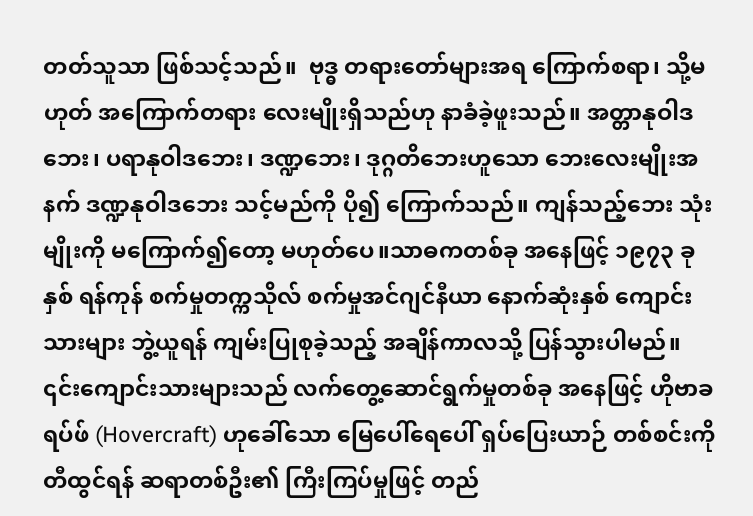တတ်သူသာ ဖြစ်သင့်သည်။  ဗုဒ္ဓ တရားတော်များအရ ကြောက်စရာ၊ သို့မဟုတ် အကြောက်တရား လေးမျိုးရှိသည်ဟု နာခံခဲ့ဖူးသည်။ အတ္တာနုဝါဒဘေး၊ ပရာနုဝါဒဘေး၊ ဒဏ္ဍဘေး၊ ဒုဂ္ဂတိဘေးဟူသော ဘေးလေးမျိုးအနက် ဒဏ္ဍနုဝါဒဘေး သင့်မည်ကို ပို၍ ကြောက်သည်။ ကျန်သည့်ဘေး သုံးမျိုးကို မကြောက်၍တော့ မဟုတ်ပေ။သာဓကတစ်ခု အနေဖြင့် ၁၉၇၃ ခုနှစ် ရန်ကုန် စက်မှုတက္ကသိုလ် စက်မှုအင်ဂျင်နီယာ နောက်ဆုံးနှစ် ကျောင်းသားများ ဘွဲ့ယူရန် ကျမ်းပြုစုခဲ့သည့် အချိန်ကာလသို့ ပြန်သွားပါမည်။ ၎င်းကျောင်းသားများသည် လက်တွေ့ဆောင်ရွက်မှုတစ်ခု အနေဖြင့် ဟိုဗာခရပ်ဖ် (Hovercraft) ဟုခေါ်သော မြေပေါ်ရေပေါ် ရှပ်ပြေးယာဉ် တစ်စင်းကို တီထွင်ရန် ဆရာတစ်ဦး၏ ကြီးကြပ်မှုဖြင့် တည်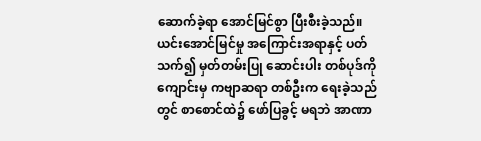ဆောက်ခဲ့ရာ အောင်မြင်စွာ ပြီးစီးခဲ့သည်။ ယင်းအောင်မြင်မှု အကြောင်းအရာနှင့် ပတ်သက်၍ မှတ်တမ်းပြု ဆောင်းပါး တစ်ပုဒ်ကို ကျောင်းမှ ကဗျာဆရာ တစ်ဦးက ရေးခဲ့သည်တွင် စာစောင်ထဲ၌ ဖော်ပြခွင့် မရဘဲ အာဏာ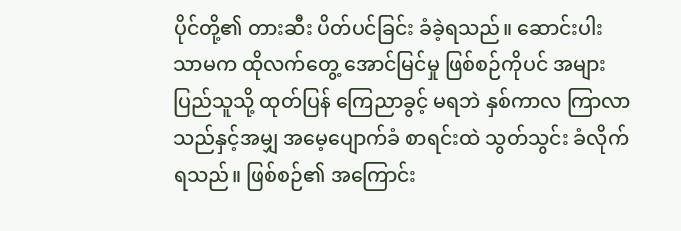ပိုင်တို့၏ တားဆီး ပိတ်ပင်ခြင်း ခံခဲ့ရသည်။ ဆောင်းပါး သာမက ထိုလက်တွေ့ အောင်မြင်မှု ဖြစ်စဉ်ကိုပင် အများပြည်သူသို့ ထုတ်ပြန် ကြေညာခွင့် မရဘဲ နှစ်ကာလ ကြာလာသည်နှင့်အမျှ အမေ့ပျောက်ခံ စာရင်းထဲ သွတ်သွင်း ခံလိုက်ရသည်။ ဖြစ်စဉ်၏ အကြောင်း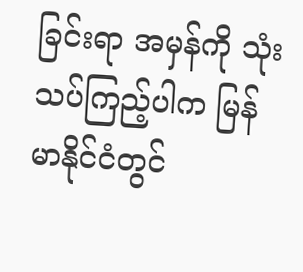ခြင်းရာ အမှန်ကို သုံးသပ်ကြည့်ပါက မြန်မာနိုင်ငံတွင်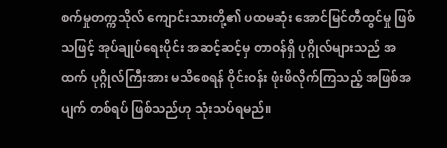စက်မှုတက္ကသိုလ် ကျောင်းသားတို့၏ ပထမဆုံး အောင်မြင်တီထွင်မှု ဖြစ်သဖြင့် အုပ်ချုပ်ရေးပိုင်း အဆင့်ဆင့်မှ တာဝန်ရှိ ပုဂ္ဂိုလ်များသည် အထက် ပုဂ္ဂိုလ်ကြီးအား မသိစေရန် ဝိုင်းဝန်း ဖုံးဖိလိုက်ကြသည့် အဖြစ်အပျက် တစ်ရပ် ဖြစ်သည်ဟု သုံးသပ်ရမည်။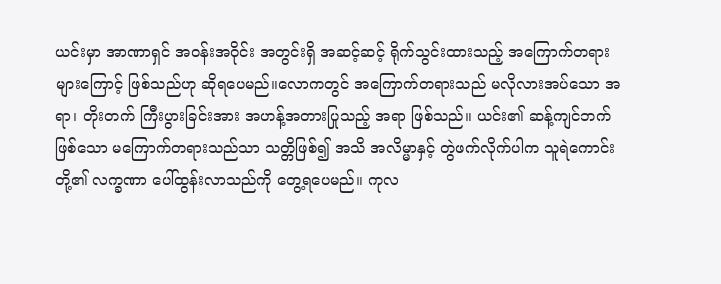ယင်းမှာ အာဏာရှင် အဝန်းအဝိုင်း အတွင်းရှိ အဆင့်ဆင့် ရိုက်သွင်းထားသည့် အကြောက်တရားများကြောင့် ဖြစ်သည်ဟု ဆိုရပေမည်။လောကတွင် အကြောက်တရားသည် မလိုလားအပ်သော အရာ၊ တိုးတက် ကြီးပွားခြင်းအား အဟန့်အတားပြုသည့် အရာ ဖြစ်သည်။ ယင်း၏ ဆန့်ကျင်ဘက်ဖြစ်သော မကြောက်တရားသည်သာ သတ္တိဖြစ်၍ အသိ အလိမ္မာနှင့် တွဲဖက်လိုက်ပါက သူရဲကောင်းတို့၏ လက္ခဏာ ပေါ်ထွန်းလာသည်ကို တွေ့ရပေမည်။ ကုလ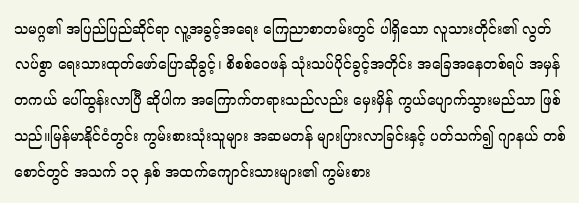သမဂ္ဂ၏ အပြည်ပြည်ဆိုင်ရာ လူ့အခွင့်အရေး ကြေညာစာတမ်းတွင် ပါရှိသော လူသားတိုင်း၏ လွတ်လပ်စွာ ရေးသားထုတ်ဖော်ပြောဆိုခွင့်၊ စိစစ်ဝေဖန် သုံးသပ်ပိုင်ခွင့်အတိုင်း အခြေအနေတစ်ရပ် အမှန်တကယ် ပေါ်ထွန်းလာပြီ ဆိုပါက အကြောက်တရားသည်လည်း မှေးမှိန် ကွယ်ပျောက်သွားမည်သာ ဖြစ်သည်။မြန်မာနိုင်ငံတွင်း ကွမ်းစားသုံးသူများ အဆမတန် များပြားလာခြင်းနှင့် ပတ်သက်၍ ဂျာနယ် တစ်စောင်တွင် အသက် ၁၃ နှစ် အထက်ကျောင်းသားများ၏ ကွမ်းစား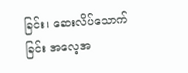ခြင်း၊ ဆေးလိပ်သောက်ခြင်း အလေ့အ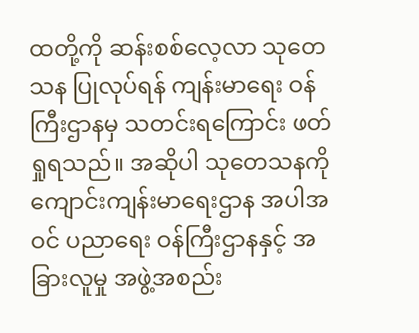ထတို့ကို ဆန်းစစ်လေ့လာ သုတေသန ပြုလုပ်ရန် ကျန်းမာရေး ဝန်ကြီးဌာနမှ သတင်းရကြောင်း ဖတ်ရှုရသည်။ အဆိုပါ သုတေသနကို ကျောင်းကျန်းမာရေးဌာန အပါအဝင် ပညာရေး ဝန်ကြီးဌာနနှင့် အခြားလူမှု အဖွဲ့အစည်း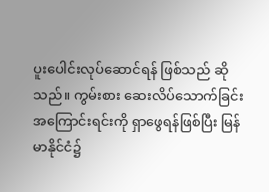ပူးပေါင်းလုပ်ဆောင်ရန် ဖြစ်သည် ဆိုသည်။ ကွမ်းစား ဆေးလိပ်သောက်ခြင်း အကြောင်းရင်းကို ရှာဖွေရန်ဖြစ်ပြီး မြန်မာနိုင်ငံ၌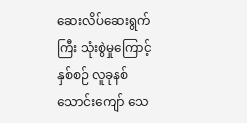ဆေးလိပ်ဆေးရွက်ကြီး သုံးစွဲမှုကြောင့် နှစ်စဉ် လူခုနစ်သောင်းကျော် သေ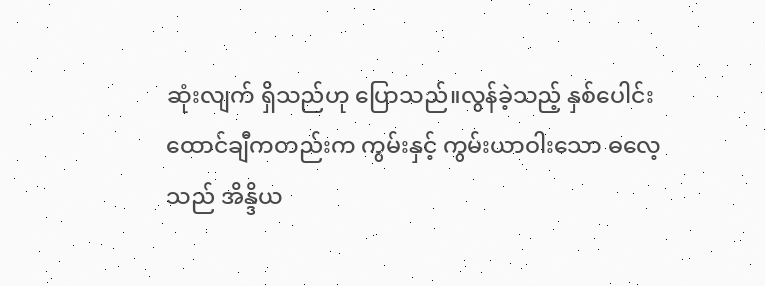ဆုံးလျက် ရှိသည်ဟု ပြောသည်။လွန်ခဲ့သည့် နှစ်ပေါင်း ထောင်ချီကတည်းက ကွမ်းနှင့် ကွမ်းယာဝါးသော ဓလေ့သည် အိန္ဒိယ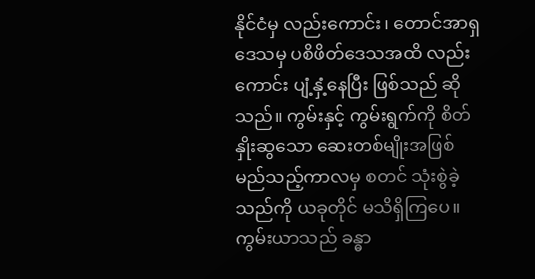နိုင်ငံမှ လည်းကောင်း၊ တောင်အာရှဒေသမှ ပစိဖိတ်ဒေသအထိ လည်းကောင်း ပျံ့နှံ့နေပြီး ဖြစ်သည် ဆိုသည်။ ကွမ်းနှင့် ကွမ်းရွက်ကို စိတ်နှိုးဆွသော ဆေးတစ်မျိုးအဖြစ် မည်သည့်ကာလမှ စတင် သုံးစွဲခဲ့သည်ကို ယခုတိုင် မသိရှိကြပေ။ ကွမ်းယာသည် ခန္ဓာ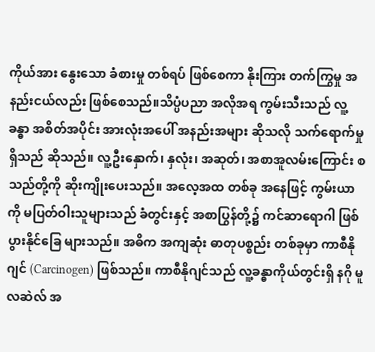ကိုယ်အား နွေးသော ခံစားမှု တစ်ရပ် ဖြစ်စေကာ နိုးကြား တက်ကြွမှု အနည်းငယ်လည်း ဖြစ်စေသည်။သိပ္ပံပညာ အလိုအရ ကွမ်းသီးသည် လူ့ခန္ဓာ အစိတ်အပိုင်း အားလုံးအပေါ် အနည်းအများ ဆိုသလို သက်ရောက်မှု ရှိသည် ဆိုသည်။ လူ့ဦးနှောက်၊ နှလုံး၊ အဆုတ်၊ အစာအူလမ်းကြောင်း စသည်တို့ကို ဆိုးကျိုးပေးသည်။ အလေ့အထ တစ်ခု အနေဖြင့် ကွမ်းယာကို မပြတ်ဝါးသူများသည် ခံတွင်းနှင့် အစာပြွန်တို့၌ ကင်ဆာရောဂါ ဖြစ်ပွားနိုင်ခြေ များသည်။ အဓိက အကျဆုံး ဓာတုပစ္စည်း တစ်ခုမှာ ကာစီနိုဂျင် (Carcinogen) ဖြစ်သည်။ ကာစီနိုဂျင်သည် လူ့ခန္ဓာကိုယ်တွင်းရှိ နဂို မူလဆဲလ် အ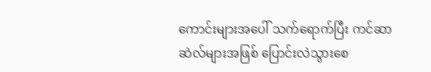ကောင်းများအပေါ် သက်ရောက်ပြီး ကင်ဆာဆဲလ်များအဖြစ် ပြောင်းလဲသွားစေ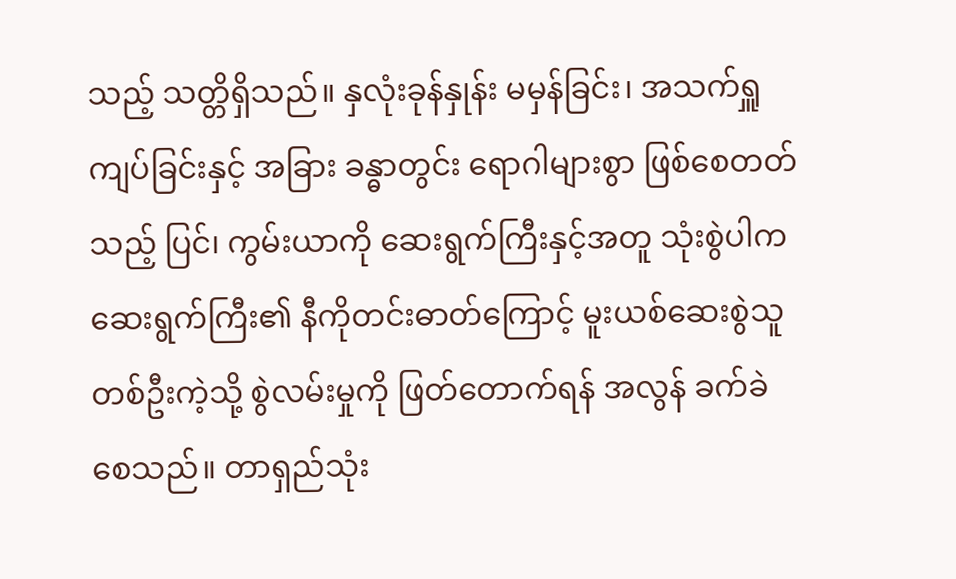သည့် သတ္တိရှိသည်။ နှလုံးခုန်နှုန်း မမှန်ခြင်း၊ အသက်ရှူကျပ်ခြင်းနှင့် အခြား ခန္ဓာတွင်း ရောဂါများစွာ ဖြစ်စေတတ်သည့် ပြင်၊ ကွမ်းယာကို ဆေးရွက်ကြီးနှင့်အတူ သုံးစွဲပါက ဆေးရွက်ကြီး၏ နီကိုတင်းဓာတ်ကြောင့် မူးယစ်ဆေးစွဲသူ တစ်ဦးကဲ့သို့ စွဲလမ်းမှုကို ဖြတ်တောက်ရန် အလွန် ခက်ခဲစေသည်။ တာရှည်သုံး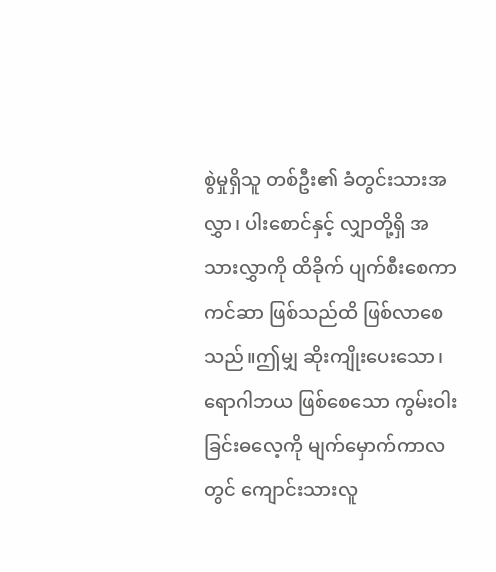စွဲမှုရှိသူ တစ်ဦး၏ ခံတွင်းသားအလွှာ၊ ပါးစောင်နှင့် လျှာတို့ရှိ အသားလွှာကို ထိခိုက် ပျက်စီးစေကာ ကင်ဆာ ဖြစ်သည်ထိ ဖြစ်လာစေသည်။ဤမျှ ဆိုးကျိုးပေးသော၊ ရောဂါဘယ ဖြစ်စေသော ကွမ်းဝါးခြင်းဓလေ့ကို မျက်မှောက်ကာလတွင် ကျောင်းသားလူ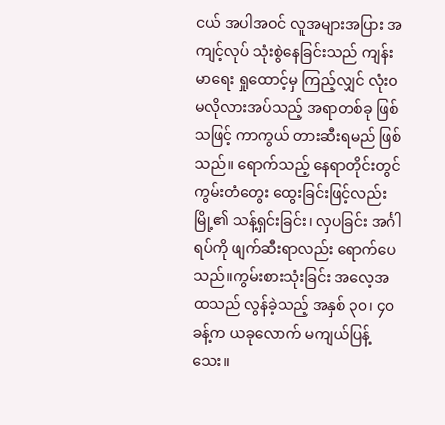ငယ် အပါအဝင် လူအများအပြား အကျင့်လုပ် သုံးစွဲနေခြင်းသည် ကျန်းမာရေး ရှုထောင့်မှ ကြည့်လျှင် လုံး၀ မလိုလားအပ်သည့် အရာတစ်ခု ဖြစ်သဖြင့် ကာကွယ် တားဆီးရမည် ဖြစ်သည်။ ရောက်သည့် နေရာတိုင်းတွင် ကွမ်းတံတွေး ထွေးခြင်းဖြင့်လည်း မြို့၏ သန့်ရှင်းခြင်း၊ လှပခြင်း အင်္ဂါရပ်ကို ဖျက်ဆီးရာလည်း ရောက်ပေသည်။ကွမ်းစားသုံးခြင်း အလေ့အထသည် လွန်ခဲ့သည့် အနှစ် ၃၀၊ ၄၀ ခန့်က ယခုလောက် မကျယ်ပြန့်သေး။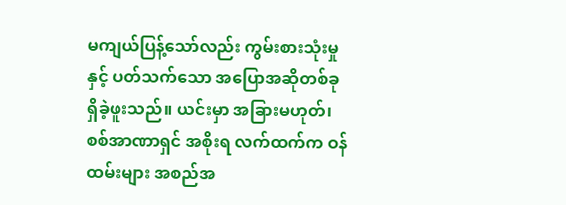မကျယ်ပြန့်သော်လည်း ကွမ်းစားသုံးမှုနှင့် ပတ်သက်သော အပြောအဆိုတစ်ခု ရှိခဲ့ဖူးသည်။ ယင်းမှာ အခြားမဟုတ်၊ စစ်အာဏာရှင် အစိုးရ လက်ထက်က ဝန်ထမ်းများ အစည်အ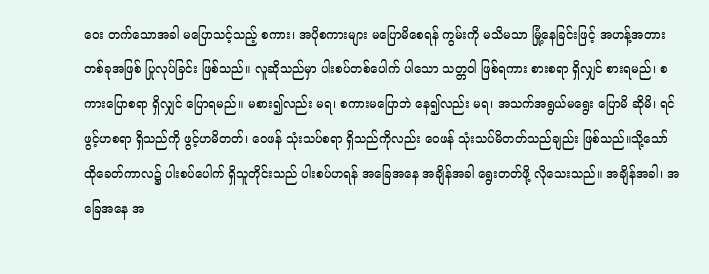ဝေး တက်သောအခါ မပြောသင့်သည့် စကား၊ အပိုစကားများ မပြောမိစေရန် ကွမ်းကို မသိမသာ မြုံ့နေခြင်းဖြင့် အဟန့်အတား တစ်ခုအဖြစ် ပြုလုပ်ခြင်း ဖြစ်သည်။ လူဆိုသည်မှာ ပါးစပ်တစ်ပေါက် ပါသော သတ္တဝါ ဖြစ်ရကား စားစရာ ရှိလျှင် စားရမည်၊ စကားပြောစရာ ရှိလျှင် ပြောရမည်။ မစား၍လည်း မရ၊ စကားမပြောဘဲ နေ၍လည်း မရ၊ အသက်အရွယ်မရွေး ပြောမိ ဆိုမိ၊ ရင်ဖွင့်ဟစရာ ရှိသည်ကို ဖွင့်ဟမိတတ်၊ ဝေဖန် သုံးသပ်စရာ ရှိသည်ကိုလည်း ဝေဖန် သုံးသပ်မိတတ်သည်ချည်း ဖြစ်သည်။သို့သော် ထိုခေတ်ကာလ၌ ပါးစပ်ပေါက် ရှိသူတိုင်းသည် ပါးစပ်ဟရန် အခြေအနေ အချိန်အခါ ရွေးတတ်ဖို့ လိုသေးသည်။ အချိန်အခါ၊ အခြေအနေ အ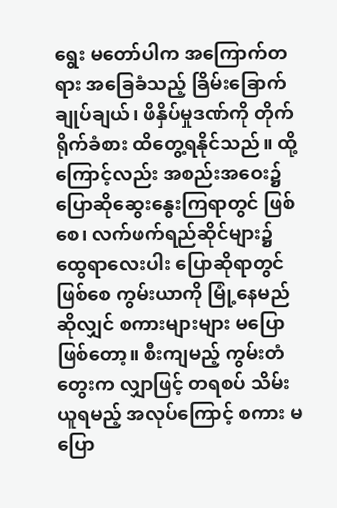ရွေး မတော်ပါက အကြောက်တရား အခြေခံသည့် ခြိမ်းခြောက် ချုပ်ချယ်၊ ဖိနှိပ်မှုဒဏ်ကို တိုက်ရိုက်ခံစား ထိတွေ့ရနိုင်သည်။ ထို့ကြောင့်လည်း အစည်းအဝေး၌ ပြောဆိုဆွေးနွေးကြရာတွင် ဖြစ်စေ၊ လက်ဖက်ရည်ဆိုင်များ၌ ထွေရာလေးပါး ပြောဆိုရာတွင် ဖြစ်စေ ကွမ်းယာကို မြုံ့နေမည် ဆိုလျှင် စကားများများ မပြောဖြစ်တော့။ စီးကျမည့် ကွမ်းတံတွေးက လျှာဖြင့် တရစပ် သိမ်းယူရမည့် အလုပ်ကြောင့် စကား မပြော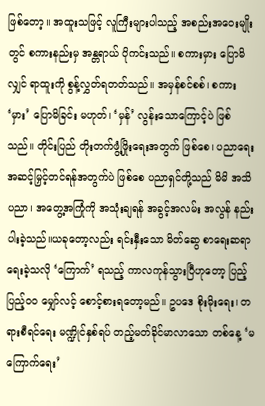ဖြစ်တော့။ အထူးသဖြင့် လူကြီးများပါသည့် အစည်းအဝေးမျိုးတွင် စကားနည်းမှ အန္တရာယ် ပိုကင်းသည်။ စကားမှား ပြောမိလျှင် ရာထူးကို စွန့်လွှတ်ရတတ်သည်။ အမှန်စင်စစ်၊ စကား ‘မှား’ ပြောမိခြင်း မဟုတ်၊ ‘မှန်’ လွန်းသောကြောင့်ပဲ ဖြစ်သည်။ တိုင်းပြည် တိုးတက်ဖွံ့ဖြိုးရေးအတွက် ဖြစ်စေ၊ ပညာရေး အဆင့်မြှင့်တင်ရန်အတွက်ပဲ ဖြစ်စေ ပညာရှင်တို့သည် မိမိ အသိပညာ၊ အတွေ့အကြုံကို အသုံးချရန် အခွင့်အလမ်း အလွန် နည်းပါးခဲ့သည်။ယခုတော့လည်း ရင်းနှီးသော မိတ်ဆွေ စာရေးဆရာ ရေးခဲ့သလို ‘ကြောက်’ ရသည့် ကာလကုန်သွားပြီဟုတော့ ပြည့်ပြည့်၀၀ မျှော်လင့် စောင့်စားရတော့မည်။ ဥပဒေ စိုးမိုးရေး၊ တရားစီရင်ရေး မဏ္ဍိုင်နှစ်ရပ် တည့်မတ်ခိုင်မာလာသော တစ်နေ့ ‘မကြောက်ရေး’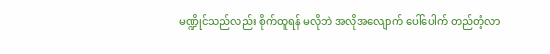မဏ္ဍိုင်သည်လည်း စိုက်ထူရန် မလိုဘဲ အလိုအလျောက် ပေါ်ပေါက် တည်တံ့လာ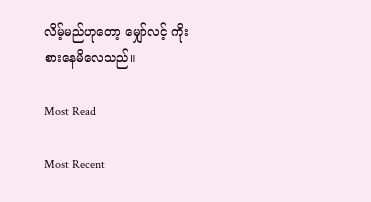လိမ့်မည်ဟုတော့ မျှော်လင့် ကိုးစားနေမိလေသည်။

Most Read

Most Recent